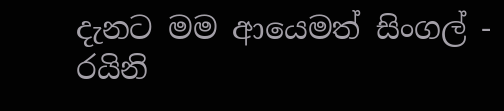දැනට මම ආයෙමත් සිංගල් - රයිනි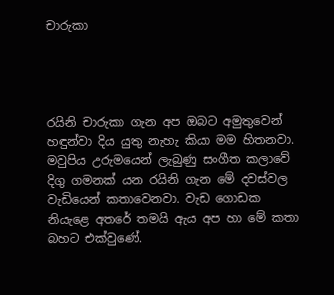චාරුකා




රයිනි චාරුකා ගැන අප ඔබට අමුතුවෙන් හඳුන්වා දිය යුතු නැහැ කියා මම හිතනවා. මවුපිය උරුමයෙන් ලැබුණු සංගීත කලාවේ දිගු ගමනක් යන රයිනි ගැන මේ දවස්වල වැඩියෙන් කතාවෙනවා. වැඩ ගොඩක නියැළෙ අතරේ තමයි ඇය අප හා මේ කතා බහට එක්වුණේ.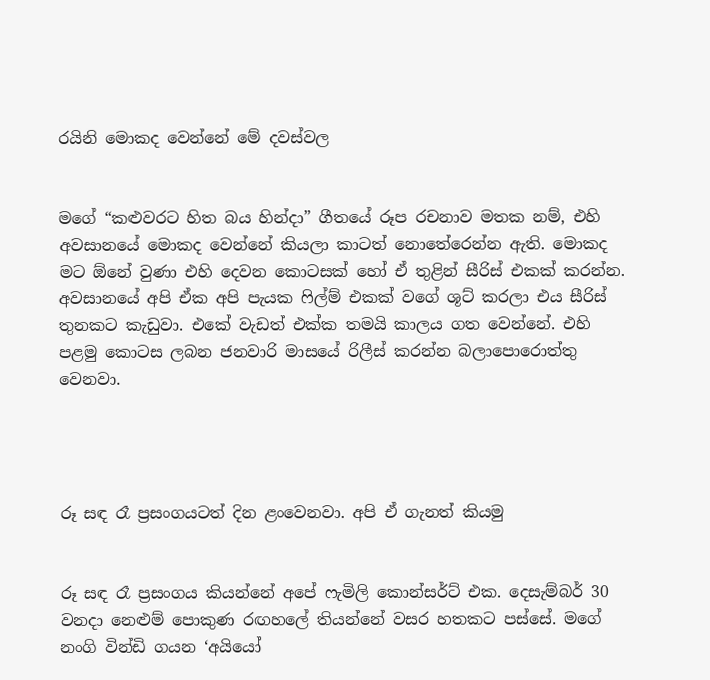රයිනි මොකද වෙන්නේ මේ දවස්වල


මගේ “කළුවරට හිත බය හින්දා” ගීතයේ රූප රචනාව මතක නම්, එහි අවසානයේ මොකද වෙන්නේ කියලා කාටත් නොතේරෙන්න ඇති. මොකද මට ඕනේ වුණා එහි දෙවන කොටසක් හෝ ඒ තුළින් සීරිස් එකක් කරන්න. අවසානයේ අපි ඒක අපි පැයක ෆිල්ම් එකක් වගේ ශූට් කරලා එය සීරිස් තුනකට කැඩුවා. එකේ වැඩත් එක්ක තමයි කාලය ගත වෙන්නේ. එහි පළමු කොටස ලබන ජනවාරි මාසයේ රිලීස් කරන්න බලාපොරොත්තු වෙනවා.




රූ සඳ රෑ ප්‍රසංගයටත් දින ළංවෙනවා. අපි ඒ ගැනත් කියමු


රූ සඳ රෑ ප්‍රසංගය කියන්නේ අපේ ෆැමිලි කොන්සර්ට් එක. දෙසැම්බර් 30 වනදා නෙළුම් පොකුණ රඟහලේ තියන්නේ වසර හතකට පස්සේ. මගේ නංගි වින්ඩි ගයන ‘අයියෝ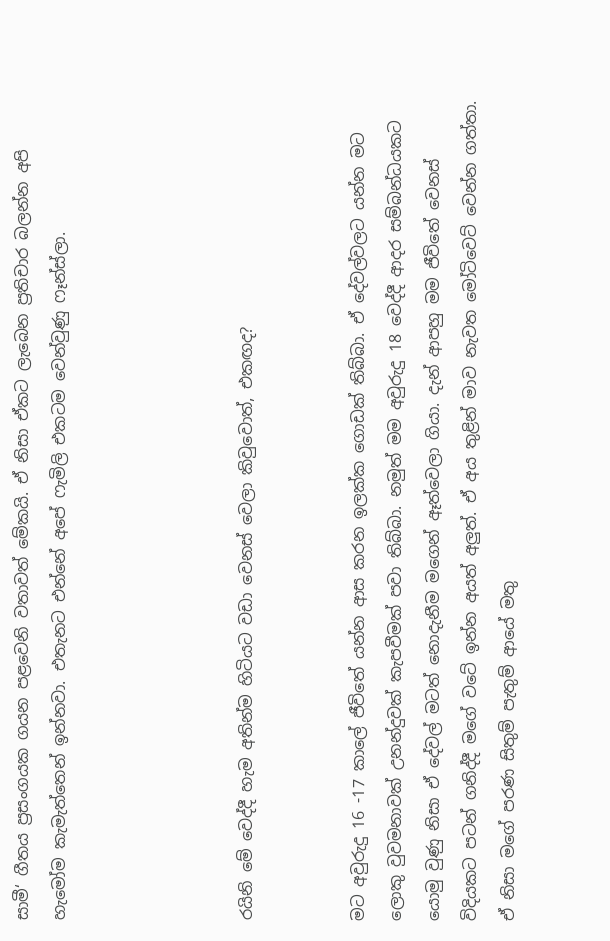සාමී‘ ගීතය ප්‍රසංගයක ගයන පළවෙනි වතාවත් මේකයි. ඒ නිසා ඒකට ලැබෙන ප්‍රතිචාර බලන්න අපි හැමෝම කැමැත්තෙන් ඉන්නවා. එතැනට එන්නේ අපේ ෆැමිලි එකටම වෙන්වුණු ෆෑන්ස්ලා.




රයිනි මේ වෙද්දී හැම අතින්ම හිටියට වඩා වෙනස් වෙලා කිවුවොත්, එකඟද?


මට අවුරුදු 16 -17 කාලේ ජීවිතේ යන්න ආස කරන ඉලක්ක ගොඩක් තිබ්බා. ඒ දේවල්වලට යන්න මට ලොකු වුවමනාවක් උනන්දුවක් කැපවීමක් පවා තිබ්බා. නමුත් මම අවුරුදු 18 වෙද්දී ආදර සම්බන්ධයකට යොමු වුණු නිසා ඒ දේවල් මටත් නොදැනීම මගෙන් ඈත්වෙලා ගියා. දැන් ආපහු මම ජීවිතේ වෙනස් විදියකට පටන් ගනිද්දී මගේ වටේ ඉන්න අයත් අලුත්. ඒ අය තුළින් මාව නැවත මෝටිවෙට් වෙන්න ගත්තා. ඒ නිසා මගේ පරණ සිතුම් පැතුම් ආයේ මතු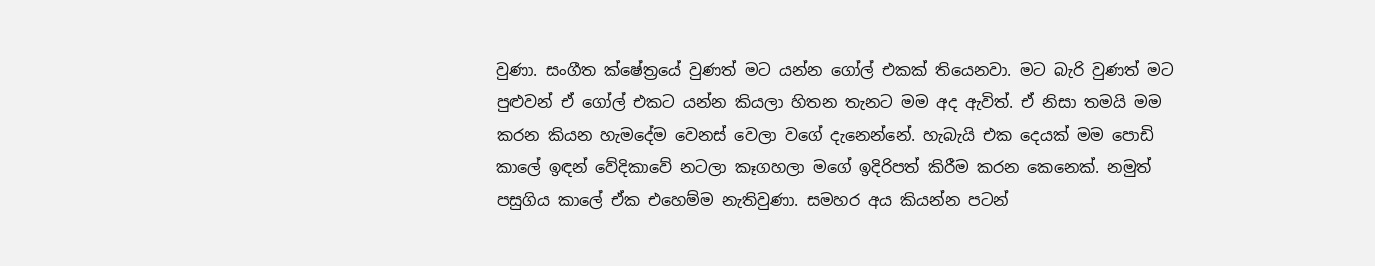වුණා. සංගීත ක්ෂේත්‍රයේ වුණත් මට යන්න ගෝල් එකක් තියෙනවා. මට බැරි වුණත් මට පුළුවන් ඒ ගෝල් එකට යන්න කියලා හිතන තැනට මම අද ඇවිත්. ඒ නිසා තමයි මම කරන කියන හැමදේම වෙනස් වෙලා වගේ දැනෙන්නේ. හැබැයි එක දෙයක් මම පොඩි කාලේ ඉඳන් වේදිකාවේ නටලා කෑගහලා මගේ ඉදිරිපත් කිරීම කරන කෙනෙක්. නමුත් පසුගිය කාලේ ඒක එහෙම්ම නැතිවුණා. සමහර අය කියන්න පටන්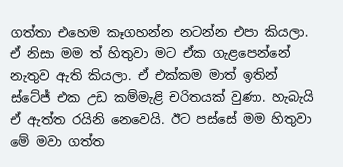ගත්තා එහෙම කෑගහන්න නටන්න එපා කියලා. ඒ නිසා මම ත් හිතුවා මට ඒක ගැළපෙන්නේ නැතුව ඇති කියලා. ඒ එක්කම මාත් ඉතින් ස්ටේජ් එක උඩ කම්මැළි චරිතයක් වුණා. හැබැයි ඒ ඇත්ත රයිනි නෙවෙයි. ඊට පස්සේ මම හිතුවා මේ මවා ගත්ත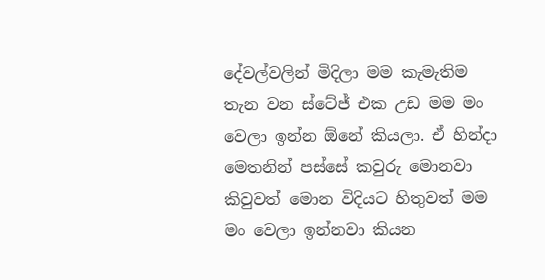දේවල්වලින් මිදිලා මම කැමැතිම තැන වන ස්ටේජ් එක උඩ මම මං වෙලා ඉන්න ඕනේ කියලා. ඒ හින්දා මෙතනින් පස්සේ කවුරු මොනවා කිවුවත් මොන විදියට හිතුවත් මම මං වෙලා ඉන්නවා කියන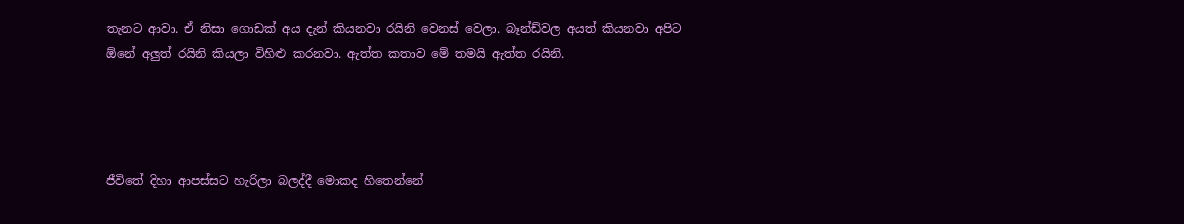තැනට ආවා. ඒ නිසා ගොඩක් අය දැන් කියනවා රයිනි වෙනස් වෙලා. බෑන්ඩ්වල අයත් කියනවා අපිට ඕනේ අලුත් රයිනි කියලා විහිළු කරනවා. ඇත්ත කතාව මේ තමයි ඇත්ත රයිනි.




ජීවිතේ දිහා ආපස්සට හැරිලා බලද්දී මොකද හිතෙන්නේ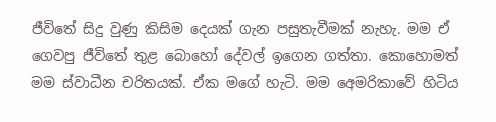ජීවිතේ සිදු වුණු කිසිම දෙයක් ගැන පසුතැවීමක් නැහැ. මම ඒ ගෙවපු ජීවිතේ තුළ බොහෝ දේවල් ඉගෙන ගත්තා. කොහොමත් මම ස්වාධීන චරිතයක්. ඒක මගේ හැටි. මම අ‍ෙමරිකාවේ හිටිය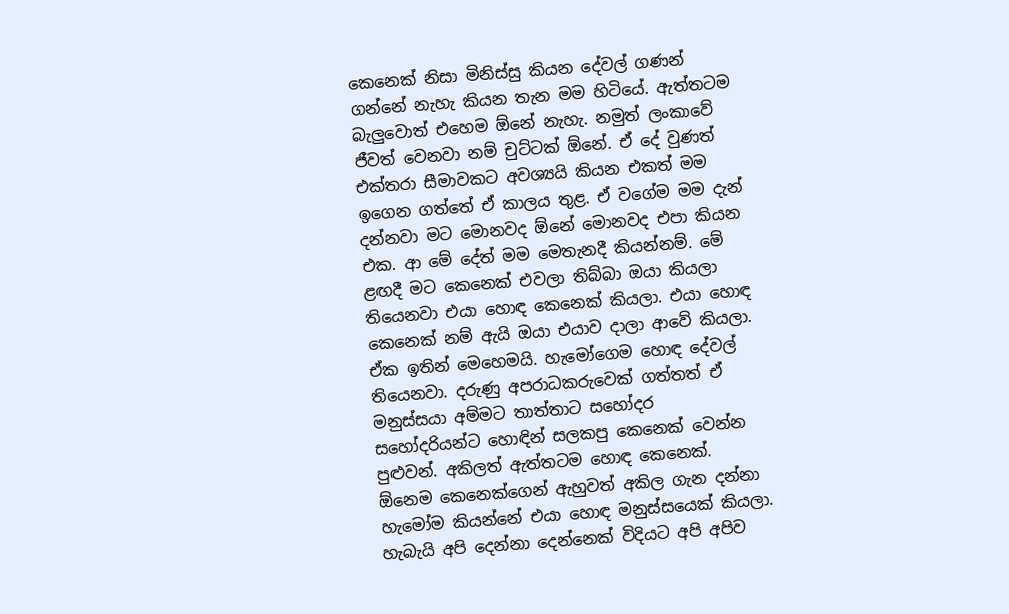කෙනෙක් නිසා මිනිස්සු කියන දේවල් ගණන් ගන්නේ නැහැ කියන තැන මම හිටියේ. ඇත්තටම බැලුවොත් එහෙම ඕනේ නැහැ. නමුත් ලංකාවේ ජීවත් වෙනවා නම් චුට්ටක් ඕනේ. ඒ දේ වුණත් එක්තරා සීමාවකට අවශ්‍යයි කියන එකත් මම ඉගෙන ගත්තේ ඒ කාලය තුළ. ඒ වගේම මම දැන් දන්නවා මට මොනවද ඕනේ මොනවද එපා කියන එක. ආ මේ දේත් මම මෙතැනදී කියන්නම්. මේ ළඟදී මට කෙනෙක් එවලා තිබ්බා ඔයා කියලා තියෙනවා එයා හොඳ කෙනෙක් කියලා. එයා හොඳ කෙනෙක් නම් ඇයි ඔයා එයාව දාලා ආවේ කියලා. ඒක ඉතින් මෙහෙමයි. හැමෝගෙම හොඳ දේවල් තියෙනවා. දරුණු අපරාධකරුවෙක් ගත්තත් ඒ මනුස්සයා අම්මට තාත්තාට සහෝදර සහෝදරියන්ට හොඳින් සලකපු කෙනෙක් වෙන්න පුළුවන්. අකිලත් ඇත්තටම හොඳ කෙනෙක්. ඕනෙම කෙනෙක්ගෙන් ඇහුවත් අකිල ගැන දන්නා හැමෝම කියන්නේ එයා හොඳ මනුස්සයෙක් කියලා. හැබැයි අපි දෙන්නා දෙන්නෙක් විදියට අපි අපිව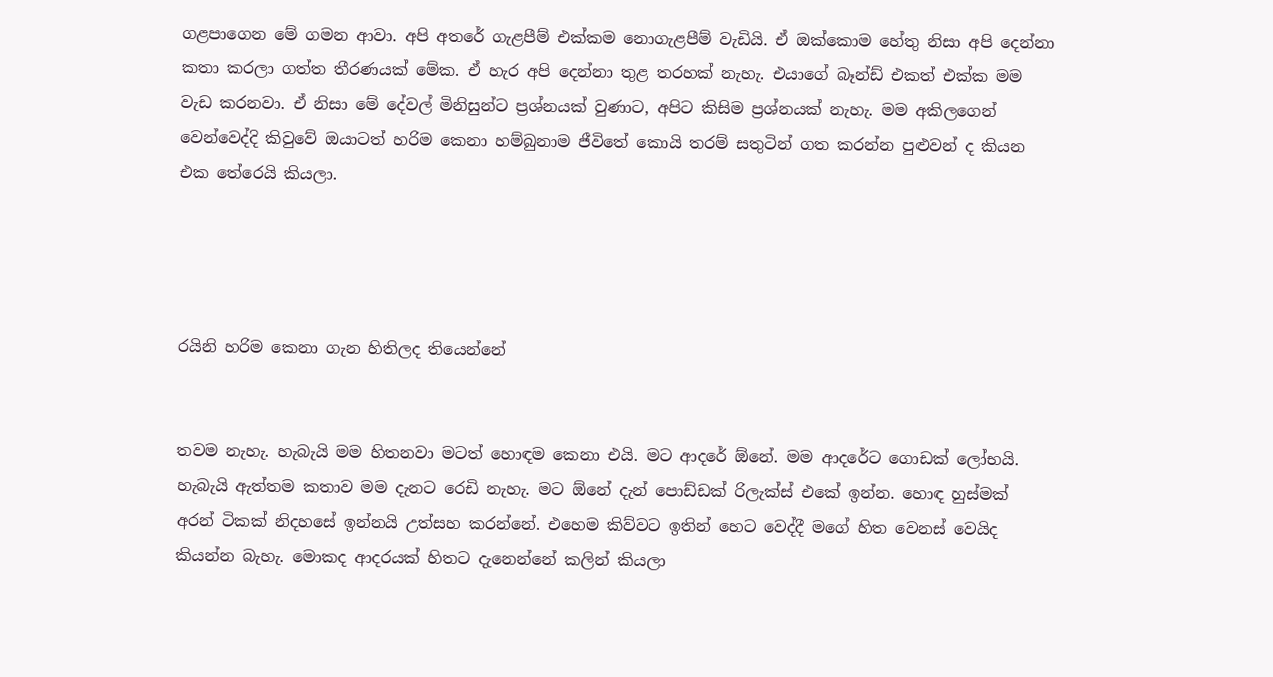ගළපාගෙන මේ ගමන ආවා. අපි අතරේ ගැළපීම් එක්කම නොගැළපීම් වැඩියි. ඒ ඔක්කොම හේතු නිසා අපි දෙන්නා කතා කරලා ගත්ත තීරණයක් මේක. ඒ හැර අපි දෙන්නා තුළ තරහක් නැහැ. එයාගේ බෑන්ඩ් එකත් එක්ක මම වැඩ කරනවා. ඒ නිසා මේ දේවල් මිනිසුන්ට ප්‍රශ්නයක් වුණාට, අපිට කිසිම ප්‍රශ්නයක් නැහැ. මම අකිලගෙන් වෙන්වෙද්දි කිවුවේ ඔයාටත් හරිම කෙනා හම්බුනාම ජීවිතේ කොයි තරම් සතුටින් ගත කරන්න පුළුවන් ද කියන එක තේරෙයි කියලා.




රයිනි හරිම කෙනා ගැන හිතිලද තියෙන්නේ


තවම නැහැ. හැබැයි මම හිතනවා මටත් හොඳම කෙනා එයි. මට ආදරේ ඕනේ. මම ආදරේට ගොඩක් ලෝභයි. හැබැයි ඇත්තම කතාව මම දැනට රෙඩි නැහැ. මට ඕනේ දැන් පොඩ්ඩක් රිලැක්ස් එකේ ඉන්න. හොඳ හුස්මක් අරන් ටිකක් නිදහසේ ඉන්නයි උත්සහ කරන්නේ. එහෙම කිව්වට ඉතින් හෙට වෙද්දී මගේ හිත වෙනස් වෙයිද කියන්න බැහැ. මොකද ආදරයක් හිතට දැනෙන්නේ කලින් කියලා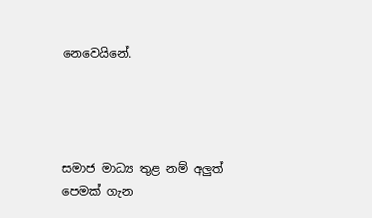නෙවෙයිනේ.




සමාජ මාධ්‍ය තුළ නම් අලුත් පෙමක් ගැන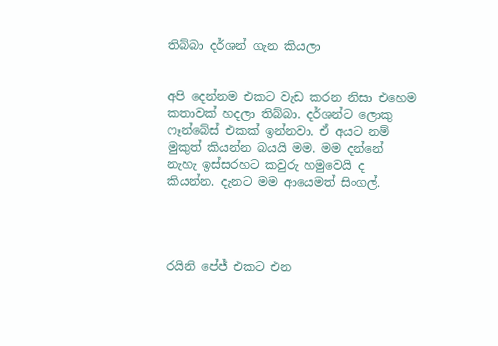තිබ්බා දර්ශන් ගැන කියලා


අපි දෙන්නම එකට වැඩ කරන නිසා එහෙම කතාවක් හදලා තිබ්බා. දර්ශන්ට ලොකු ෆෑන්බේස් එකක් ඉන්නවා. ඒ අයට නම් මුකුත් කියන්න බයයි මම. මම දන්නේ නැහැ ඉස්සරහට කවුරු හමුවෙයි ද කියන්න. දැනට මම ආයෙමත් සිංගල්.




රයිනි පේජ් එකට එන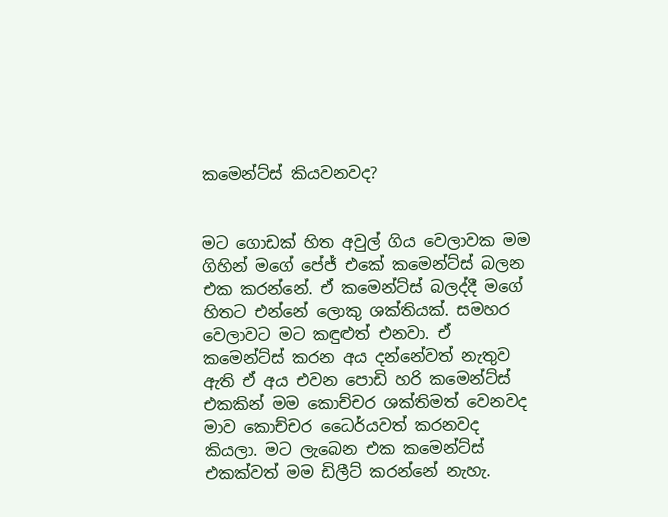කමෙන්ට්ස් කියවනවද?


මට ගොඩක් හිත අවුල් ගිය වෙලාවක මම ගිහින් මගේ පේජ් එකේ කමෙන්ට්ස් බලන එක කරන්නේ. ඒ කමෙන්ට්ස් බලද්දී මගේ හිතට එන්නේ ලොකු ශක්තියක්. සමහර වෙලාවට මට කඳුළුත් එනවා. ඒ කමෙන්ට්ස් කරන අය දන්නේවත් නැතුව ඇති ඒ අය එවන පොඩි හරි කමෙන්ට්ස් එකකින් මම කොච්චර ශක්තිමත් වෙනවද මාව කොච්චර ධෛර්යවත් කරනවද කියලා. මට ලැබෙන එක කමෙන්ට්ස් එකක්වත් මම ඩිලීට් කරන්නේ නැහැ.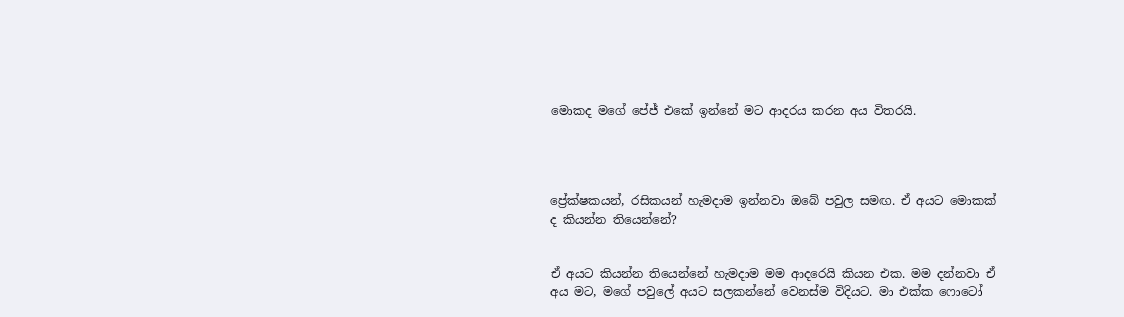මොකද මගේ පේජ් එකේ ඉන්නේ මට ආදරය කරන අය විතරයි.




ප්‍රේක්ෂකයන්, රසිකයන් හැමදාම ඉන්නවා ඔබේ පවුල සමඟ. ඒ අයට මොකක් ද කියන්න තියෙන්නේ?


ඒ අයට කියන්න තියෙන්නේ හැමදාම මම ආදරෙයි කියන එක. මම දන්නවා ඒ අය මට, මගේ පවුලේ අයට සලකන්නේ වෙනස්ම විදියට. මා එක්ක ෆොටෝ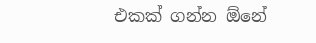එකක් ගන්න ඕනේ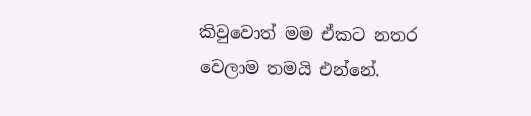කිවුවොත් මම ඒකට නතර වෙලාම තමයි එන්නේ.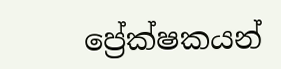ප්‍රේක්ෂකයන්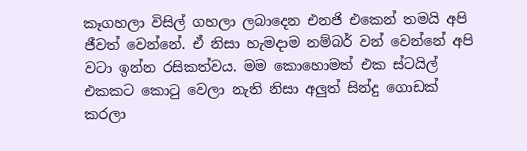කෑගහලා විසිල් ගහලා ලබාදෙන එනජි එකෙන් තමයි අපි ජීවත් වෙන්නේ. ඒ නිසා හැමදාම නම්බර් වන් වෙන්නේ අපි වටා ඉන්න රසිකත්වය. මම කොහොමත් එක ස්ටයිල් එකකට කොටු වෙලා නැති නිසා අලුත් සින්දු ගොඩක් කරලා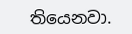තියෙනවා.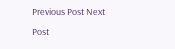Previous Post Next Post